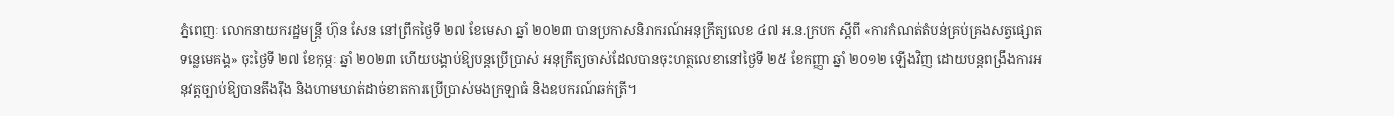ភ្នំពេញៈ លោកនាយករដ្ឋមន្ត្រី ហ៊ុន សែន នៅព្រឹកថ្ងៃទី ២៧ ខែមេសា ឆ្នាំ ២០២៣ បានប្រកាសនិរាករណ៍អនុក្រឹត្យលេខ ៤៧ អ.ន.ក្របក ស្តីពី «ការកំណត់តំបន់គ្រប់គ្រងសត្វផ្សោតទន្លេមេគង្គ» ចុះថ្ងៃទី ២៧ ខែកុម្ភៈ ឆ្នាំ ២០២៣ ហើយបង្គាប់ឱ្យបន្តប្រើប្រាស់ អនុក្រឹត្យចាស់ដែលបានចុះហត្ថលេខានៅថ្ងៃទី ២៥ ខែកញ្ញា ឆ្នាំ ២០១២ ឡើងវិញ ដោយបន្តពង្រឹងការអនុវត្តច្បាប់ឱ្យបានតឹងរ៉ឹង និងហាមឃាត់ដាច់ខាតការប្រើប្រាស់មងក្រឡាធំ និងឧបករណ៍ឆក់ត្រី។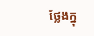ថ្លែងក្នុ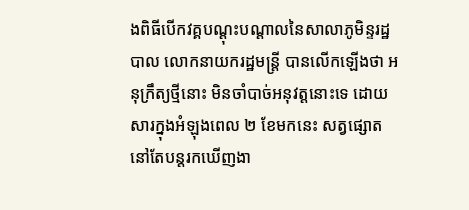ងពិធីបើកវគ្គបណ្តុះបណ្តាលនៃសាលាភូមិន្ទរដ្ឋបាល លោកនាយករដ្ឋមន្ត្រី បានលើកឡើងថា អនុក្រឹត្យថ្មីនោះ មិនចាំបាច់អនុវត្តនោះទេ ដោយសារក្នុងអំឡុងពេល ២ ខែមកនេះ សត្វផ្សោតនៅតែបន្តរកឃើញងា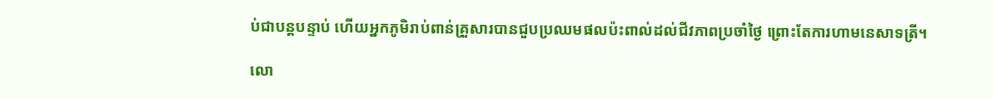ប់ជាបន្តបន្ទាប់ ហើយអ្នកភូមិរាប់ពាន់គ្រួសារបានជួបប្រឈមផលប៉ះពាល់ដល់ជីវភាពប្រចាំថ្ងៃ ព្រោះតែការហាមនេសាទត្រី។

លោ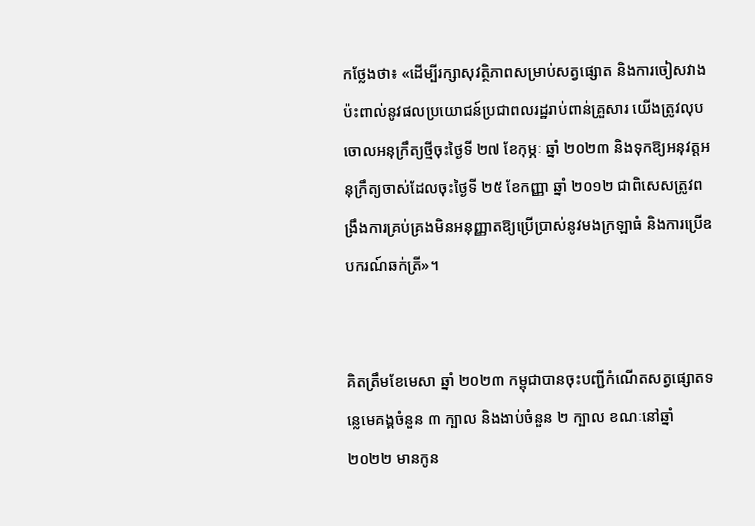កថ្លែងថា៖ «ដើម្បីរក្សាសុវត្ថិភាពសម្រាប់សត្វផ្សោត និងការចៀសវាងប៉ះពាល់នូវផលប្រយោជន៍ប្រជាពលរដ្ឋរាប់ពាន់គ្រួសារ យើងត្រូវលុបចោលអនុក្រឹត្យថ្មីចុះថ្ងៃទី ២៧ ខែកុម្ភៈ ឆ្នាំ ២០២៣ និងទុកឱ្យអនុវត្តអនុក្រឹត្យចាស់ដែលចុះថ្ងៃទី ២៥ ខែកញ្ញា ឆ្នាំ ២០១២ ជាពិសេសត្រូវពង្រឹងការគ្រប់គ្រងមិនអនុញ្ញាតឱ្យប្រើប្រាស់នូវមងក្រឡាធំ និងការប្រើឧបករណ៍ឆក់ត្រី»។


គិតត្រឹមខែមេសា ឆ្នាំ ២០២៣ កម្ពុជាបានចុះបញ្ជីកំណើតសត្វផ្សោតទន្លេមេគង្គចំនួន ៣ ក្បាល និងងាប់ចំនួន ២ ក្បាល ខណៈនៅឆ្នាំ ២០២២ មានកូន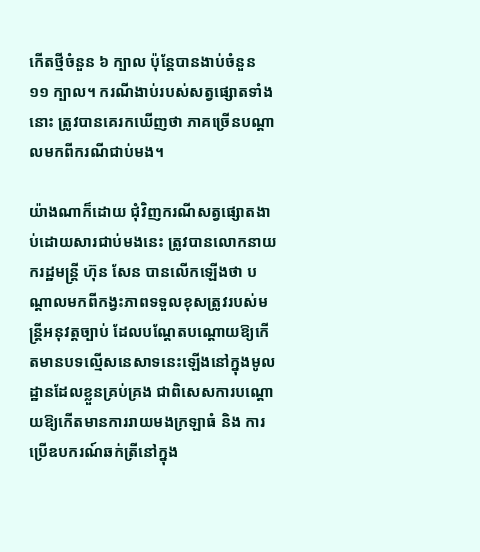កើតថ្មីចំនួន ៦ ក្បាល ប៉ុន្តែបានងាប់ចំនួន ១១ ក្បាល។ ករណីងាប់របស់សត្វផ្សោតទាំងនោះ ត្រូវបានគេរកឃើញថា ភាគច្រើនបណ្ដាលមកពីករណីជាប់មង។

យ៉ាងណាក៏ដោយ ជុំវិញករណីសត្វផ្សោតងាប់ដោយសារជាប់មងនេះ ត្រូវបានលោកនាយករដ្ឋមន្ត្រី ហ៊ុន សែន បានលើកឡើងថា បណ្ដាលមកពីកង្វះភាពទទួលខុសត្រូវរបស់មន្ត្រីអនុវត្តច្បាប់ ដែលបណ្ដែតបណ្ដោយឱ្យកើតមានបទល្មើសនេសាទនេះឡើងនៅក្នុងមូលដ្ឋានដែលខ្លួនគ្រប់គ្រង ជាពិសេសការបណ្ដោយឱ្យកើតមានការរាយមងក្រឡាធំ និង ការប្រើឧបករណ៍ឆក់ត្រីនៅក្នុង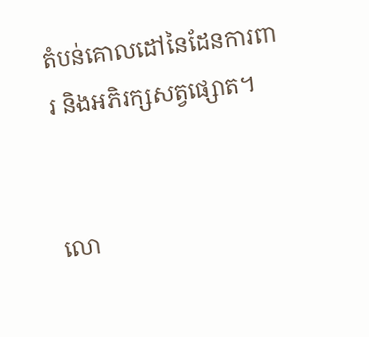តំបន់គោលដៅនៃដែនការពារ និងអភិរក្សសត្វផ្សោត។


លោ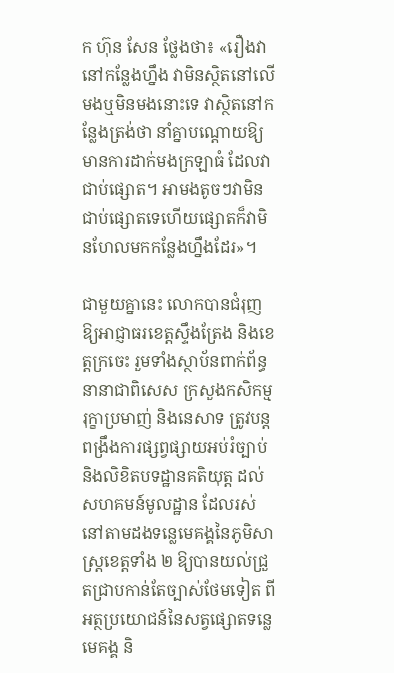ក ហ៊ុន សែន ថ្លែងថា៖ «រឿងវានៅកន្លែងហ្នឹង វាមិនស្ថិតនៅលើមងឬមិនមងនោះទេ វាស្ថិតនៅកន្លែងត្រង់ថា នាំគ្នាបណ្ដោយឱ្យមានការដាក់មងក្រឡាធំ ដែលវាជាប់ផ្សោត។ អាមងតូចៗវាមិនជាប់ផ្សោតទេហើយផ្សោតក៏វាមិនហែលមកកន្លែងហ្នឹងដែរ»។

ជាមួយគ្នានេះ លោកបានជំរុញឱ្យអាជ្ញាធរខេត្តស្ទឹងត្រែង និងខេត្តក្រចេះ រួមទាំងស្ថាប័នពាក់ព័ន្ធនានាជាពិសេស ក្រសួងកសិកម្ម រុក្ខាប្រមាញ់ និងនេសាទ ត្រូវបន្តពង្រឹងការផ្សព្វផ្សាយអប់រំច្បាប់ និងលិខិតបទដ្ឋានគតិយុត្ត ដល់សហគមន៍មូលដ្ឋាន ដែលរស់នៅតាមដងទន្លេមេគង្គនៃភូមិសាស្ត្រខេត្តទាំង ២ ឱ្យបានយល់ជ្រួតជ្រាបកាន់តែច្បាស់ថែមទៀត ពីអត្ថប្រយោជន៍នៃសត្វផ្សោតទន្លេមេគង្គ និ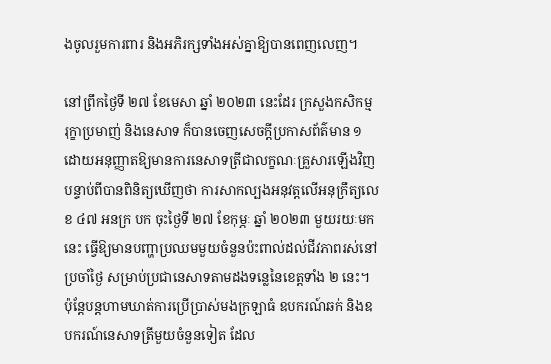ងចូលរួមការពារ និងអភិរក្សទាំងអស់គ្នាឱ្យបានពេញលេញ។

នៅព្រឹកថ្ងៃទី ២៧ ខែមេសា ឆ្នាំ ២០២៣ នេះដែរ ក្រសួងកសិកម្ម រុក្ខាប្រមាញ់ និងនេសាទ ក៏បានចេញសេចក្ដីប្រកាសព័ត៌មាន ១ ដោយអនុញ្ញាតឱ្យមានការនេសាទត្រីជាលក្ខណៈគ្រួសារឡើងវិញ បន្ទាប់ពីបានពិនិត្យឃើញថា ការសាកល្បងអនុវត្តលើអនុក្រឹត្យលេខ ៤៧ អនក្រ បក ចុះថ្ងៃទី ២៧ ខែកុម្ភៈ ឆ្នាំ ២០២៣ មួយរយៈមកនេះ ធ្វើឱ្យមានបញ្ហាប្រឈមមួយចំនួនប៉ះពាល់ដល់ជីវភាពរស់នៅប្រចាំថ្ងៃ សម្រាប់ប្រជានេសាទតាមដងទន្លេនៃខេត្តទាំង ២ នេះ។ ប៉ុន្តែបន្តហាមឃាត់ការប្រើប្រាស់មងក្រឡាធំ ឧបករណ៍ឆក់ និងឧបករណ៍នេសាទត្រីមួយចំនួនទៀត ដែល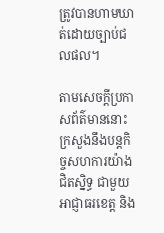ត្រូវបានហាមឃាត់ដោយច្បាប់ជលផល។

តាមសេចក្ដីប្រកាសព័ត៌មាននោះ ក្រសួងនឹងបន្តកិច្ចសហការយ៉ាងជិតស្និទ្ធ ជាមួយអាជ្ញាធរខេត្ត និង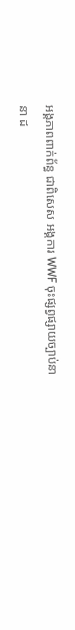អង្គភាពពាក់ព័ន្ធ ជាពិសេស អង្គការ WWF ចុះផ្សព្វផ្សាយច្បាប់នានា ដ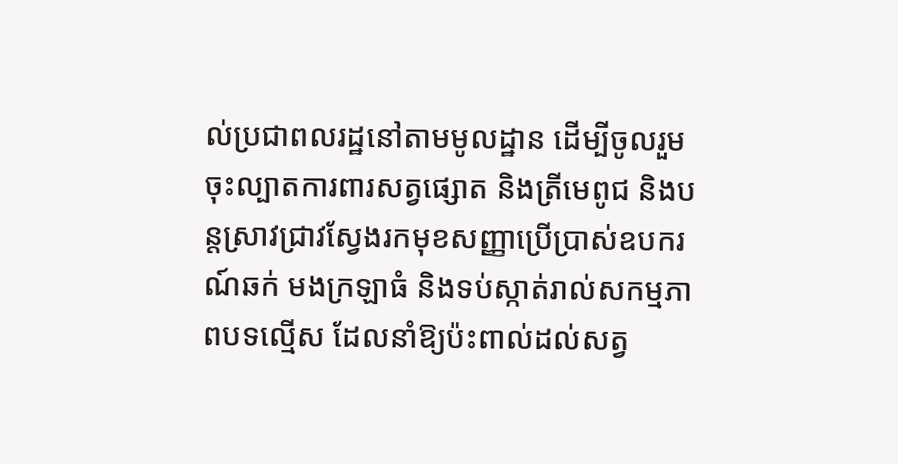ល់ប្រជាពលរដ្ឋនៅតាមមូលដ្ឋាន ដើម្បីចូលរួម ចុះល្បាតការពារសត្វផ្សោត និងត្រីមេពូជ និងបន្តស្រាវជ្រាវស្វែងរកមុខសញ្ញាប្រើប្រាស់ឧបករណ៍ឆក់ មងក្រឡាធំ និងទប់ស្កាត់រាល់សកម្មភាពបទល្មើស ដែលនាំឱ្យប៉ះពាល់ដល់សត្វ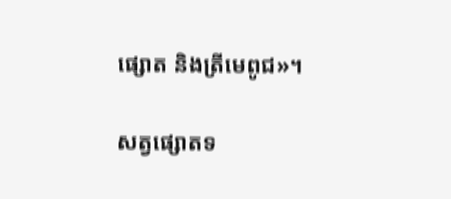ផ្សោត និងត្រីមេពូជ»។

សត្វផ្សោតទ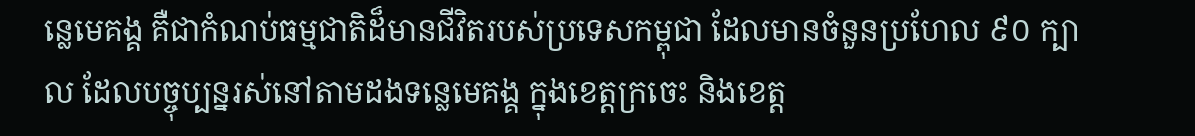ន្លេមេគង្គ គឺជាកំណប់ធម្មជាតិដ៏មានជីវិតរបស់ប្រទេសកម្ពុជា ដែលមានចំនួនប្រហែល ៩០ ក្បាល ដែលបច្ចុប្បន្នរស់នៅតាមដងទន្លេមេគង្គ ក្នុងខេត្តក្រចេះ និងខេត្ត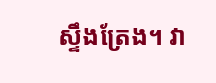ស្ទឹងត្រែង។ វា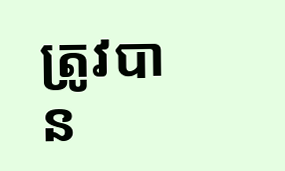ត្រូវបាន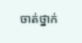ចាត់ថ្នាក់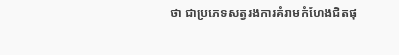ថា ជាប្រភេទសត្វរងការគំរាមកំហែងជិតផុ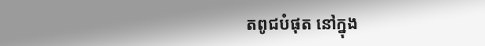តពូជបំផុត នៅក្នុង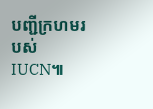បញ្ជីក្រហមរបស់ IUCN៕